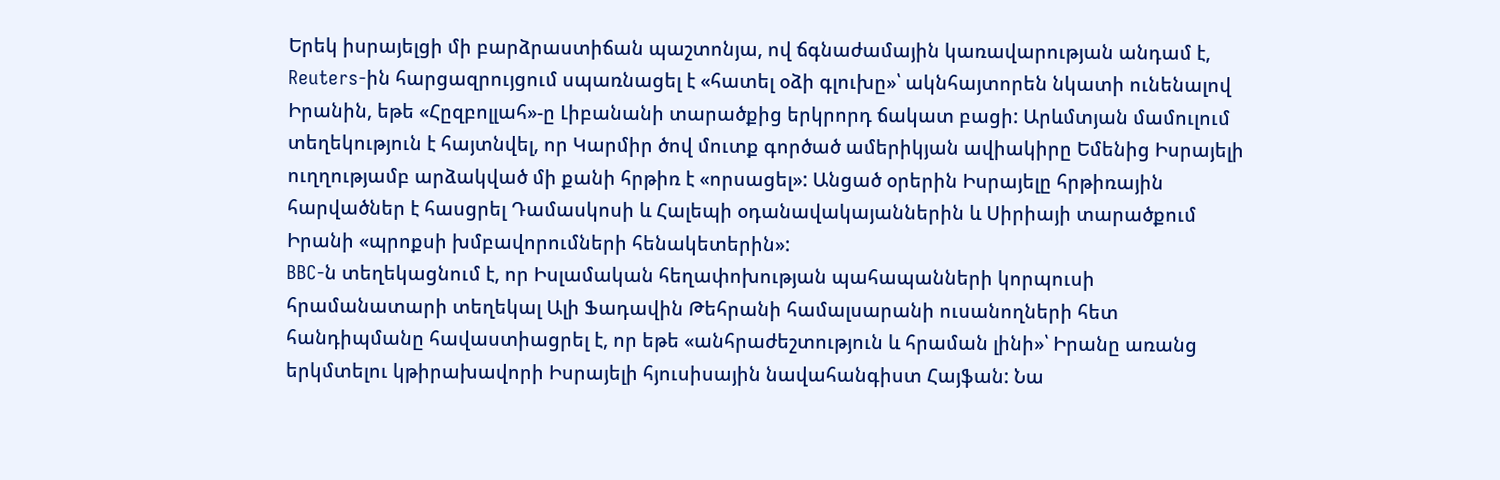Երեկ իսրայելցի մի բարձրաստիճան պաշտոնյա, ով ճգնաժամային կառավարության անդամ է, Reuters-ին հարցազրույցում սպառնացել է «հատել օձի գլուխը»՝ ակնհայտորեն նկատի ունենալով Իրանին, եթե «Հըզբոլլահ»-ը Լիբանանի տարածքից երկրորդ ճակատ բացի: Արևմտյան մամուլում տեղեկություն է հայտնվել, որ Կարմիր ծով մուտք գործած ամերիկյան ավիակիրը Եմենից Իսրայելի ուղղությամբ արձակված մի քանի հրթիռ է «որսացել»: Անցած օրերին Իսրայելը հրթիռային հարվածներ է հասցրել Դամասկոսի և Հալեպի օդանավակայաններին և Սիրիայի տարածքում Իրանի «պրոքսի խմբավորումների հենակետերին»:
BBC-ն տեղեկացնում է, որ Իսլամական հեղափոխության պահապանների կորպուսի հրամանատարի տեղեկալ Ալի Ֆադավին Թեհրանի համալսարանի ուսանողների հետ հանդիպմանը հավաստիացրել է, որ եթե «անհրաժեշտություն և հրաման լինի»՝ Իրանը առանց երկմտելու կթիրախավորի Իսրայելի հյուսիսային նավահանգիստ Հայֆան: Նա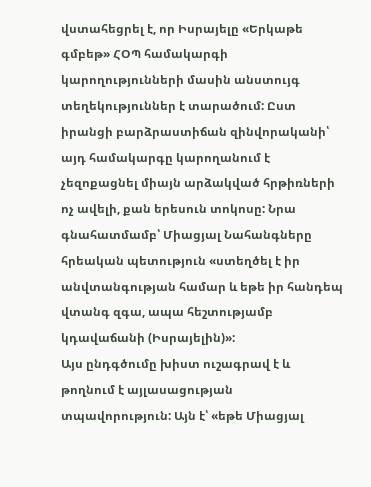վստահեցրել է, որ Իսրայելը «Երկաթե գմբեթ» ՀՕՊ համակարգի կարողությունների մասին անստույգ տեղեկություններ է տարածում: Ըստ իրանցի բարձրաստիճան զինվորականի՝ այդ համակարգը կարողանում է չեզոքացնել միայն արձակված հրթիռների ոչ ավելի, քան երեսուն տոկոսը: Նրա գնահատմամբ՝ Միացյալ Նահանգները հրեական պետություն «ստեղծել է իր անվտանգության համար և եթե իր հանդեպ վտանգ զգա, ապա հեշտությամբ կդավաճանի (Իսրայելին)»:
Այս ընդգծումը խիստ ուշագրավ է և թողնում է այլասացության տպավորություն: Այն է՝ «եթե Միացյալ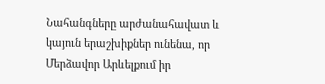Նահանգները արժանահավատ և կայուն երաշխիքներ ունենա, որ Մերձավոր Արևելքում իր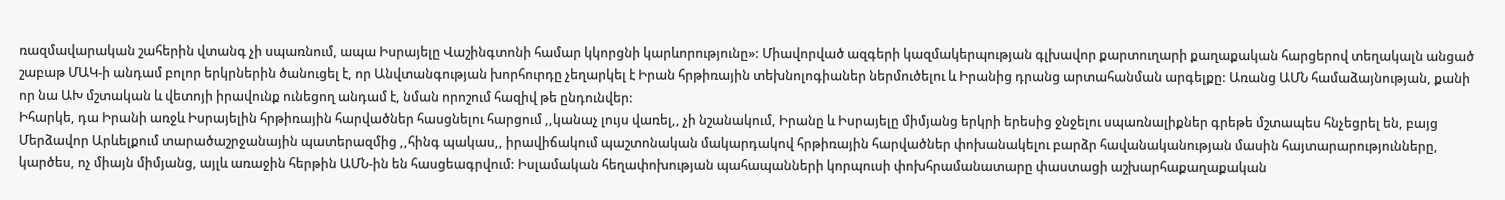ռազմավարական շահերին վտանգ չի սպառնում, ապա Իսրայելը Վաշինգտոնի համար կկորցնի կարևորությունը»: Միավորված ազգերի կազմակերպության գլխավոր քարտուղարի քաղաքական հարցերով տեղակալն անցած շաբաթ ՄԱԿ-ի անդամ բոլոր երկրներին ծանուցել է, որ Անվտանգության խորհուրդը չեղարկել է Իրան հրթիռային տեխնոլոգիաներ ներմուծելու և Իրանից դրանց արտահանման արգելքը: Առանց ԱՄՆ համաձայնության, քանի որ նա ԱԽ մշտական և վետոյի իրավունք ունեցող անդամ է, նման որոշում հազիվ թե ընդունվեր:
Իհարկե, դա Իրանի առջև Իսրայելին հրթիռային հարվածներ հասցնելու հարցում ,,կանաչ լույս վառել,, չի նշանակում, Իրանը և Իսրայելը միմյանց երկրի երեսից ջնջելու սպառնալիքներ գրեթե մշտապես հնչեցրել են, բայց Մերձավոր Արևելքում տարածաշրջանային պատերազմից ,,հինգ պակաս,, իրավիճակում պաշտոնական մակարդակով հրթիռային հարվածներ փոխանակելու բարձր հավանականության մասին հայտարարությունները, կարծես, ոչ միայն միմյանց, այլև առաջին հերթին ԱՄՆ-ին են հասցեագրվում: Իսլամական հեղափոխության պահապանների կորպուսի փոխհրամանատարը փաստացի աշխարհաքաղաքական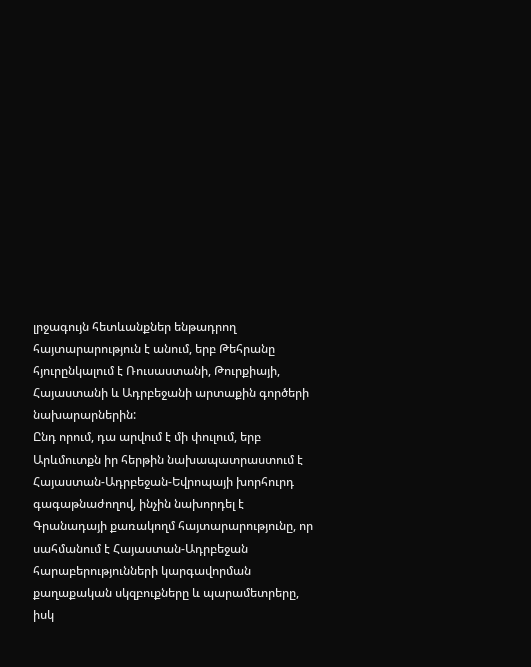լրջագույն հետևանքներ ենթադրող հայտարարություն է անում, երբ Թեհրանը հյուրընկալում է Ռուսաստանի, Թուրքիայի, Հայաստանի և Ադրբեջանի արտաքին գործերի նախարարներին:
Ընդ որում, դա արվում է մի փուլում, երբ Արևմուտքն իր հերթին նախապատրաստում է Հայաստան-Ադրբեջան-Եվրոպայի խորհուրդ գագաթնաժողով, ինչին նախորդել է Գրանադայի քառակողմ հայտարարությունը, որ սահմանում է Հայաստան-Ադրբեջան հարաբերությունների կարգավորման քաղաքական սկզբուքները և պարամետրերը, իսկ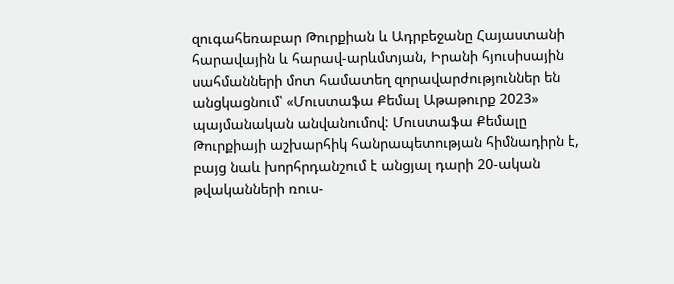զուգահեռաբար Թուրքիան և Ադրբեջանը Հայաստանի հարավային և հարավ-արևմտյան, Իրանի հյուսիսային սահմանների մոտ համատեղ զորավարժություններ են անցկացնում՝ «Մուստաֆա Քեմալ Աթաթուրք 2023» պայմանական անվանումով: Մուստաֆա Քեմալը Թուրքիայի աշխարհիկ հանրապետության հիմնադիրն է, բայց նաև խորհրդանշում է անցյալ դարի 20-ական թվականների ռուս-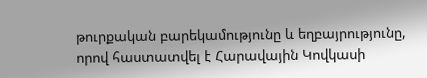թուրքական բարեկամությունը և եղբայրությունը, որով հաստատվել է Հարավային Կովկասի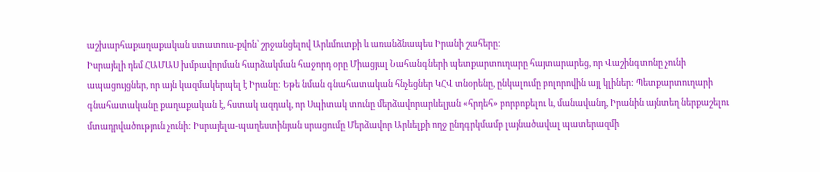աշխարհաքաղաքական ստատուս-քվոն՝ շրջանցելով Արևմուտքի և առանձնապես Իրանի շահերը:
Իսրայելի դեմ ՀԱՄԱՍ խմբավորման հարձակման հաջորդ օրը Միացյալ Նահանգների պետքարտուղարը հայտարարեց, որ Վաշինգտոնը չունի ապացույցներ, որ այն կազմակերպել է Իրանը: Եթե նման գնահատական հնչեցներ ԿՀՎ տնօրենը, ընկալումը բոլորովին այլ կլիներ: Պետքարտուղարի գնահատականը քաղաքական է, հստակ ազդակ, որ Սպիտակ տունը մերձավորարևելյան «հրդեհ» բորբոքելու և, մանավանդ, Իրանին այնտեղ ներքաշելու մտադրվածություն չունի: Իսրայելա-պաղեստինյան սրացումը Մերձավոր Արևելքի ողջ ընդգրկմամբ լայնածավալ պատերազմի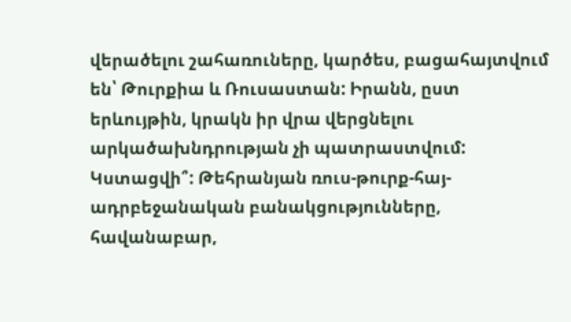վերածելու շահառուները, կարծես, բացահայտվում են՝ Թուրքիա և Ռուսաստան: Իրանն, ըստ երևույթին, կրակն իր վրա վերցնելու արկածախնդրության չի պատրաստվում: Կստացվի՞: Թեհրանյան ռուս-թուրք-հայ-ադրբեջանական բանակցությունները, հավանաբար,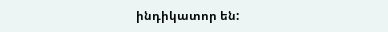ինդիկատոր են: